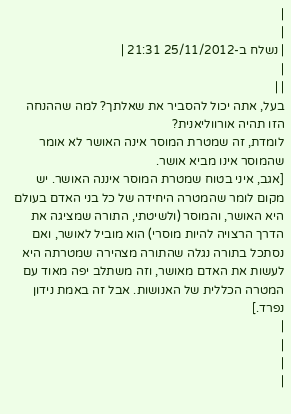|
|
| נשלח ב-25/11/2012 21:31 |
|
| |
בעל, אתה יכול להסביר את שאלתך? למה שההנחה הזו תהיה אורווליאנית?
לומדת, זה שמטרת המוסר אינה האושר לא אומר שהמוסר אינו מביא אושר.
[אגב, איני בטוח שמטרת המוסר איננה האושר. יש מקום לומר שהמטרה היחידה של כל בני האדם בעולם היא האושר, והמוסר (ולשיטתי, התורה שמציגה את הדרך הרצויה להיות מוסרי) הוא מוביל לאושר, ואם נסתכל בתורה נגלה שהתורה מצהירה שמטרתה היא לעשות את האדם מאושר, וזה משתלב יפה מאוד עם המטרה הכללית של האנושות. אבל זה באמת נידון נפרד.]
|
|
|
|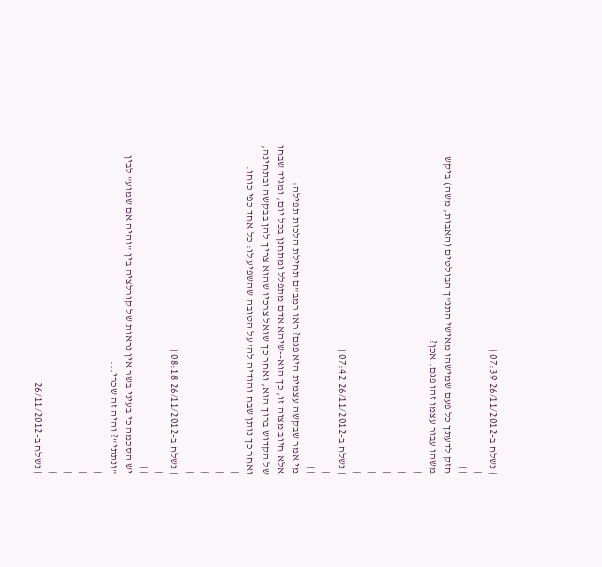| נשלח ב-26/11/2012 07:39 |
|
| |
חזק לדעתך כל פעם שמישהו מאישי התנ"ך הבולטים (האבות, משה) ביקש משהו עבור עצמו זהו פגם. אכן?
|
|
|
|
|
| נשלח ב-26/11/2012 07:42 |
|
| |
מי אמר שבקשה עצמית היא פגם? ראו רמב"ם תחילת הלכות תפילה:
אלא חיוב מצוה זו, כך הוא--שיהא אדם מתפלל ומתחנן בכל יום, ומגיד שבחו של הקדוש ברוך הוא, ואחר כך שואל צרכיו שהוא צריך להן בבקשה ובתחינה, ואחר כך נותן שבח והודיה לה' על הטובה שהשפיע לו: כל אחד כפי כוחו.
|
|
|
|
| נשלח ב-26/11/2012 08:18 |
|
| |
יש הסכמה כי בעיני בשר אין נראות של קורלציה בין "והיה אם שמוע" לבין "ונתתי"? והיה זה שכרי...
|
|
|
|
| נשלח ב-26/11/2012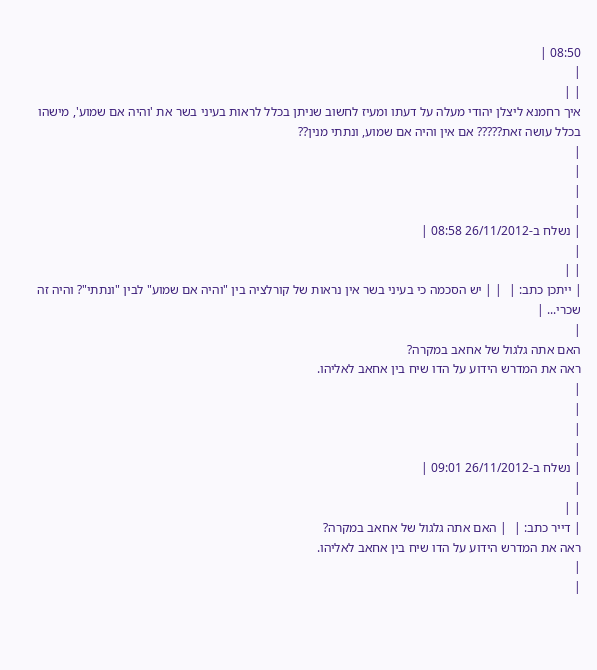08:50 |
|
| |
איך רחמנא ליצלן יהודי מעלה על דעתו ומעיז לחשוב שניתן בכלל לראות בעיני בשר את 'והיה אם שמוע', מישהו בכלל עושה זאת????? אם אין והיה אם שמוע, ונתתי מנין??
|
|
|
|
| נשלח ב-26/11/2012 08:58 |
|
| |
| ייתכן כתב: |  | | יש הסכמה כי בעיני בשר אין נראות של קורלציה בין "והיה אם שמוע" לבין "ונתתי"? והיה זה שכרי... |
|
האם אתה גלגול של אחאב במקרה?
ראה את המדרש הידוע על הדו שיח בין אחאב לאליהו.
|
|
|
|
| נשלח ב-26/11/2012 09:01 |
|
| |
| דייר כתב: |  | האם אתה גלגול של אחאב במקרה?
ראה את המדרש הידוע על הדו שיח בין אחאב לאליהו.
|
|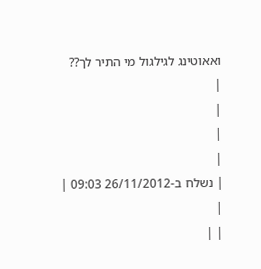ואאוטינג לגילגול מי התיר לך??
|
|
|
|
| נשלח ב-26/11/2012 09:03 |
|
| |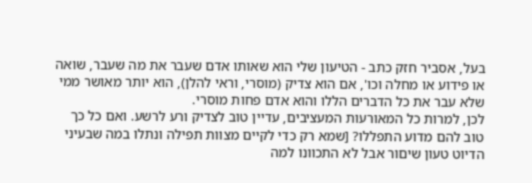בעל, אסביר חזק כתב - הטיעון שלי הוא שאותו אדם שעבר את מה שעבר, שואה או פידוע או מחלה וכו', אם הוא צדיק (מוסרי, וראי להלן), הוא יותר מאושר ממי שלא עבר את כל הדברים הללו והוא אדם פחות מוסרי.
לכן, למרות כל המאורעות המעציבים, עדיין טוב לצדיק ורע לרשע. ואם כל כך טוב להם מדוע התפללו? [שמא רק כדי לקיים מצוות תפילה ונתלו במה שבעיני הדיוט טעון שיםור אבל לא התכוונו למה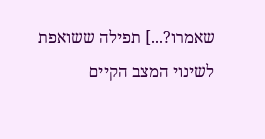שאמרו?...] תפילה ששואפת לשינוי המצב הקיים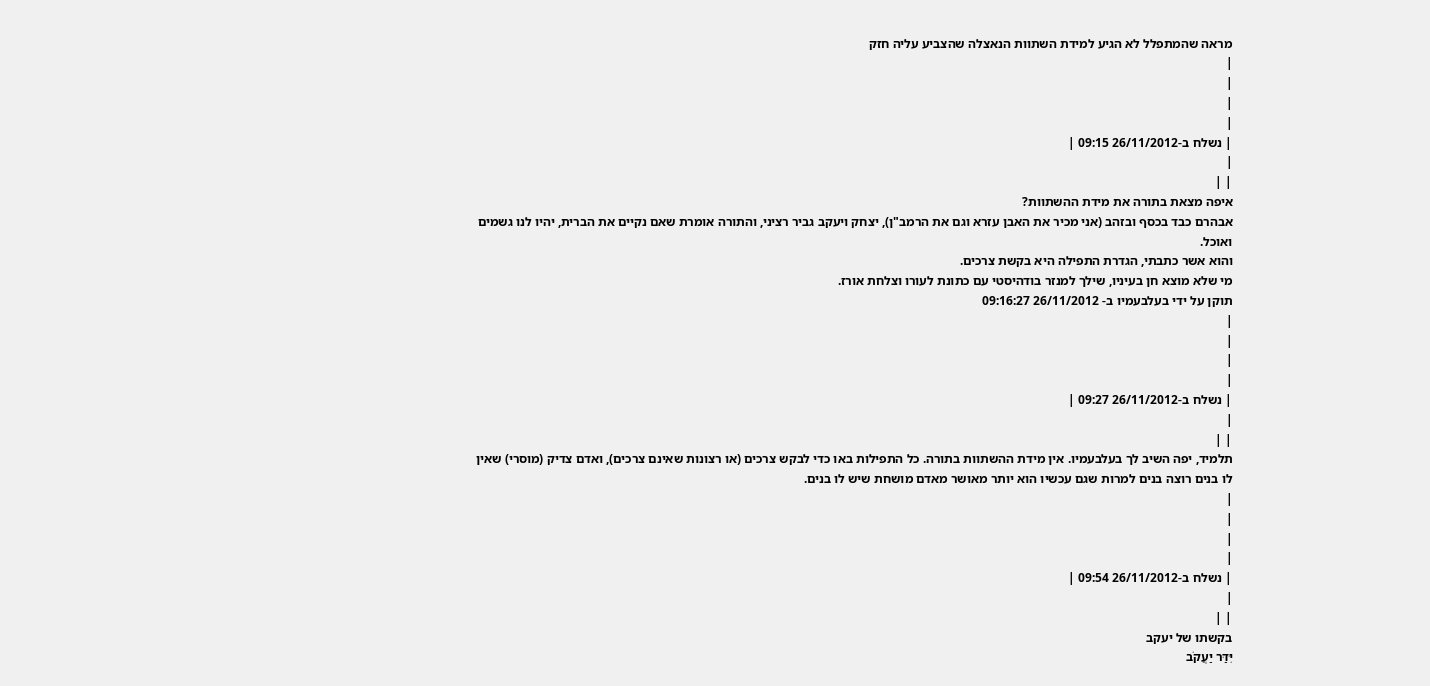מראה שהמתפלל לא הגיע למידת השתוות הנאצלה שהצביע עליה חזק
|
|
|
|
| נשלח ב-26/11/2012 09:15 |
|
| |
איפה מצאת בתורה את מידת ההשתוות?
אבהרם כבד בכסף ובזהב (אני מכיר את האבן עזרא וגם את הרמב"ן), יצחק ויעקב גביר רציני, והתורה אומרת שאם נקיים את הברית, יהיו לנו גשמים ואוכל.
והוא אשר כתבתי, הגדרת התפילה היא בקשת צרכים.
מי שלא מוצא חן בעיניו, שילך למנזר בודהיסטי עם כתונת לעורו וצלחת אורז.
תוקן על ידי בעלבעמיו ב- 26/11/2012 09:16:27
|
|
|
|
| נשלח ב-26/11/2012 09:27 |
|
| |
תלמיד, יפה השיב לך בעלבעמיו. אין מידת ההשתוות בתורה. כל התפילות באו כדי לבקש צרכים (או רצונות שאינם צרכים), ואדם צדיק (מוסרי) שאין לו בנים רוצה בנים למרות שגם עכשיו הוא יותר מאושר מאדם מושחת שיש לו בנים.
|
|
|
|
| נשלח ב-26/11/2012 09:54 |
|
| |
בקשתו של יעקב
יִּדַּר יַעֲקֹב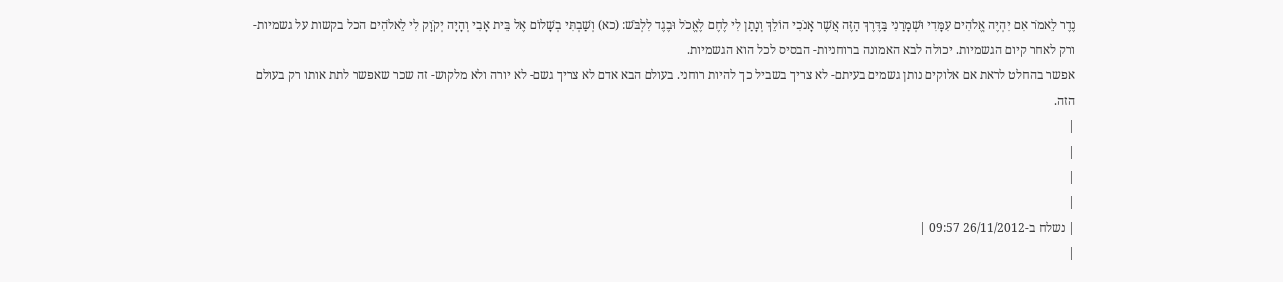נֶדֶר לֵאמֹר אִם יִהְיֶה אֱלֹהִים עִמָּדִי וּשְׁמָרַנִי בַּדֶּרֶךְ הַזֶּה אֲשֶׁר אָנֹכִי הוֹלֵךְ וְנָתַן לִי לֶחֶם לֶאֱכֹל וּבֶגֶד לִלְבֹּשׁ: (כא) וְשַׁבְתִּי בְשָׁלוֹם אֶל בֵּית אָבִי וְהָיָה יְקֹוָק לִי לֵאלֹהִים הכל בקשות על גשמיות- ורק לאחר קיום הגשמיות. יכולה לבא האמונה ברוחניות- הבסיס לכל הוא הגשמיות.
אפשר בהחלט לראת אם אלוקים נותן גשמים בעיתם- לא צריך בשביל כך להיות רוחני. בעולם הבא אדם לא צריך גשם- לא יורה ולא מלקוש- זה שכר שאפשר לתת אותו רק בעולם הזה.
|
|
|
|
| נשלח ב-26/11/2012 09:57 |
|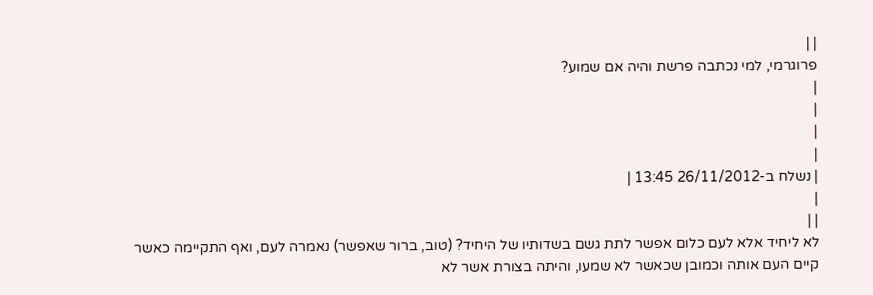| |
פרוגרמי, למי נכתבה פרשת והיה אם שמוע?
|
|
|
|
| נשלח ב-26/11/2012 13:45 |
|
| |
לא ליחיד אלא לעם כלום אפשר לתת גשם בשדותיו של היחיד? (טוב, ברור שאפשר) נאמרה לעם, ואף התקיימה כאשר קיים העם אותה וכמובן שכאשר לא שמעו, והיתה בצורת אשר לא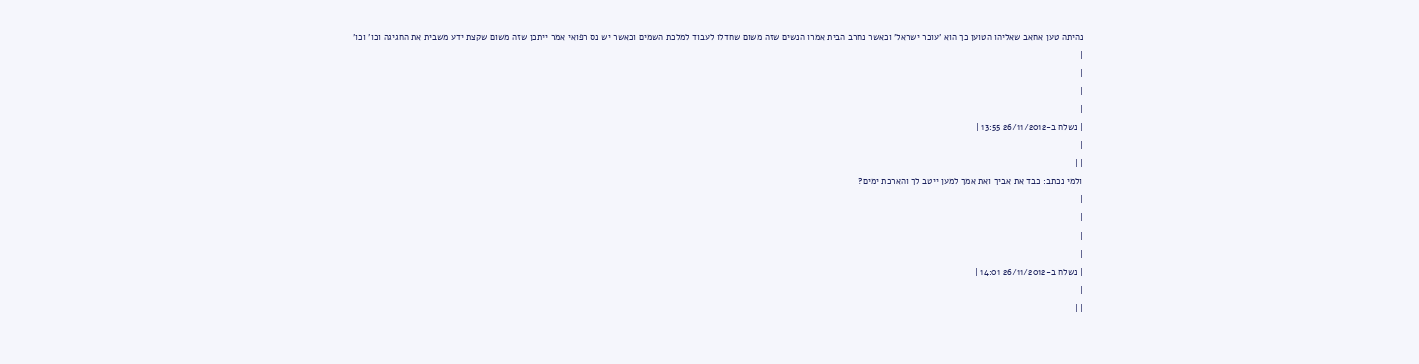נהיתה טען אחאב שאליהו הטוען כך הוא 'עוכר ישראל' וכאשר נחרב הבית אמרו הנשים שזה משום שחדלו לעבוד למלכת השמים וכאשר יש נס רפואי אמר ייתכן שזה משום שקצת ידע משבית את החגיגה וכו' וכו'
|
|
|
|
| נשלח ב-26/11/2012 13:55 |
|
| |
ולמי נכתב: כבד את אביך ואת אמך למען ייטב לך והארכת ימים?
|
|
|
|
| נשלח ב-26/11/2012 14:01 |
|
| |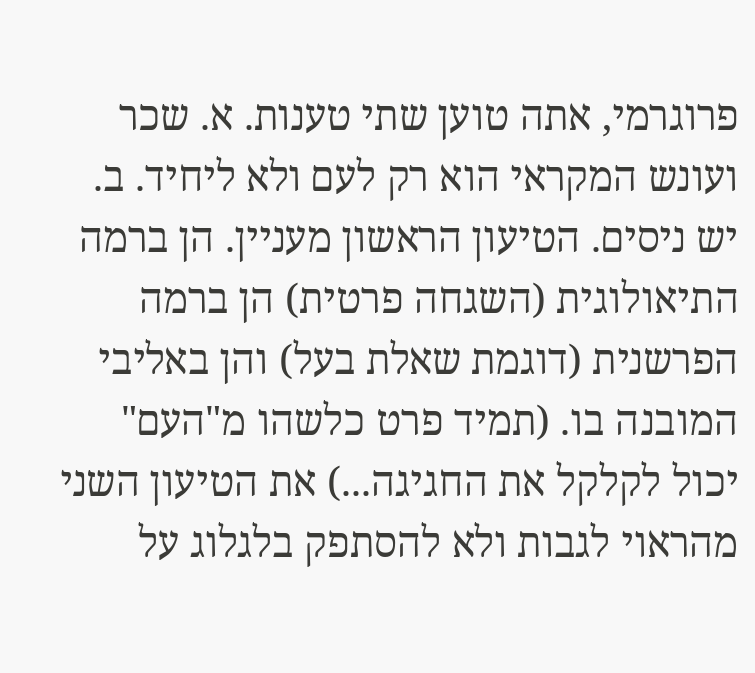פרוגרמי, אתה טוען שתי טענות. א. שכר ועונש המקראי הוא רק לעם ולא ליחיד. ב. יש ניסים. הטיעון הראשון מעניין. הן ברמה התיאולוגית (השגחה פרטית) הן ברמה הפרשנית (דוגמת שאלת בעל) והן באליבי המובנה בו. (תמיד פרט כלשהו מ"העם" יכול לקלקל את החגיגה...) את הטיעון השני מהראוי לגבות ולא להסתפק בלגלוג על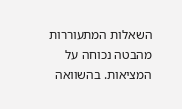השאלות המתעוררות מהבטה נכוחה על המציאות. בהשוואה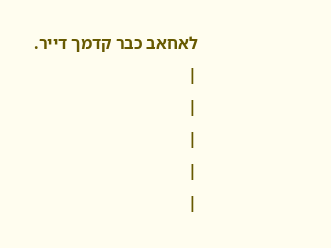לאחאב כבר קדמך דייר.
|
|
|
|
|